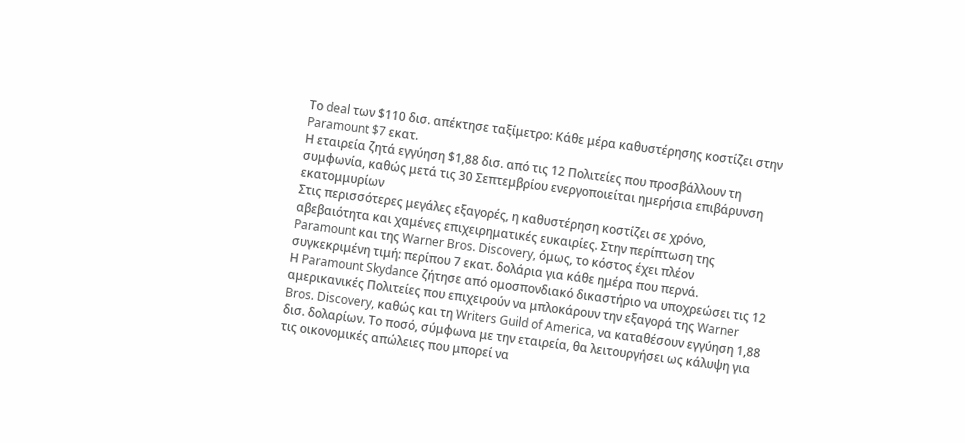Το deal των $110 δισ. απέκτησε ταξίμετρο: Κάθε μέρα καθυστέρησης κοστίζει στην Paramount $7 εκατ.
Η εταιρεία ζητά εγγύηση $1,88 δισ. από τις 12 Πολιτείες που προσβάλλουν τη συμφωνία, καθώς μετά τις 30 Σεπτεμβρίου ενεργοποιείται ημερήσια επιβάρυνση εκατομμυρίων
Στις περισσότερες μεγάλες εξαγορές, η καθυστέρηση κοστίζει σε χρόνο, αβεβαιότητα και χαμένες επιχειρηματικές ευκαιρίες. Στην περίπτωση της Paramount και της Warner Bros. Discovery, όμως, το κόστος έχει πλέον συγκεκριμένη τιμή: περίπου 7 εκατ. δολάρια για κάθε ημέρα που περνά.
Η Paramount Skydance ζήτησε από ομοσπονδιακό δικαστήριο να υποχρεώσει τις 12 αμερικανικές Πολιτείες που επιχειρούν να μπλοκάρουν την εξαγορά της Warner Bros. Discovery, καθώς και τη Writers Guild of America, να καταθέσουν εγγύηση 1,88 δισ. δολαρίων. Το ποσό, σύμφωνα με την εταιρεία, θα λειτουργήσει ως κάλυψη για τις οικονομικές απώλειες που μπορεί να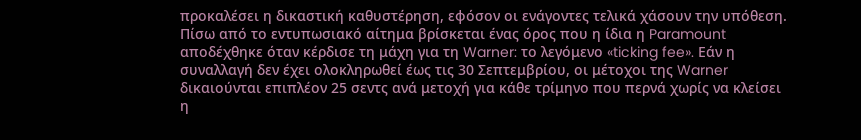προκαλέσει η δικαστική καθυστέρηση, εφόσον οι ενάγοντες τελικά χάσουν την υπόθεση.
Πίσω από το εντυπωσιακό αίτημα βρίσκεται ένας όρος που η ίδια η Paramount αποδέχθηκε όταν κέρδισε τη μάχη για τη Warner: το λεγόμενο «ticking fee». Εάν η συναλλαγή δεν έχει ολοκληρωθεί έως τις 30 Σεπτεμβρίου, οι μέτοχοι της Warner δικαιούνται επιπλέον 25 σεντς ανά μετοχή για κάθε τρίμηνο που περνά χωρίς να κλείσει η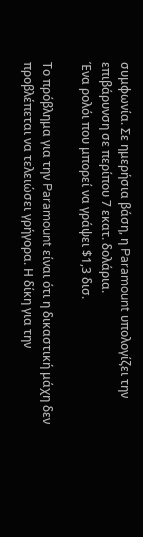συμφωνία. Σε ημερήσια βάση, η Paramount υπολογίζει την επιβάρυνση σε περίπου 7 εκατ. δολάρια.
Ένα ρολόι που μπορεί να γράψει $1,3 δισ.

Το πρόβλημα για την Paramount είναι ότι η δικαστική μάχη δεν προβλέπεται να τελειώσει γρήγορα. Η δίκη για την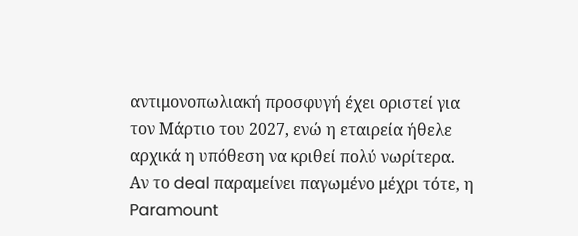αντιμονοπωλιακή προσφυγή έχει οριστεί για τον Μάρτιο του 2027, ενώ η εταιρεία ήθελε αρχικά η υπόθεση να κριθεί πολύ νωρίτερα.
Αν το deal παραμείνει παγωμένο μέχρι τότε, η Paramount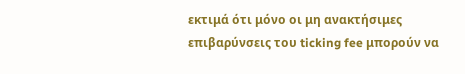εκτιμά ότι μόνο οι μη ανακτήσιμες επιβαρύνσεις του ticking fee μπορούν να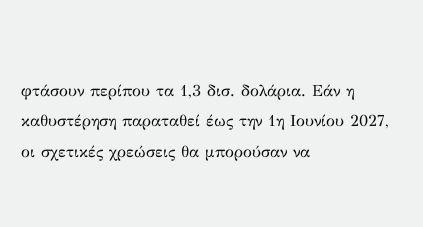φτάσουν περίπου τα 1,3 δισ. δολάρια. Εάν η καθυστέρηση παραταθεί έως την 1η Ιουνίου 2027, οι σχετικές χρεώσεις θα μπορούσαν να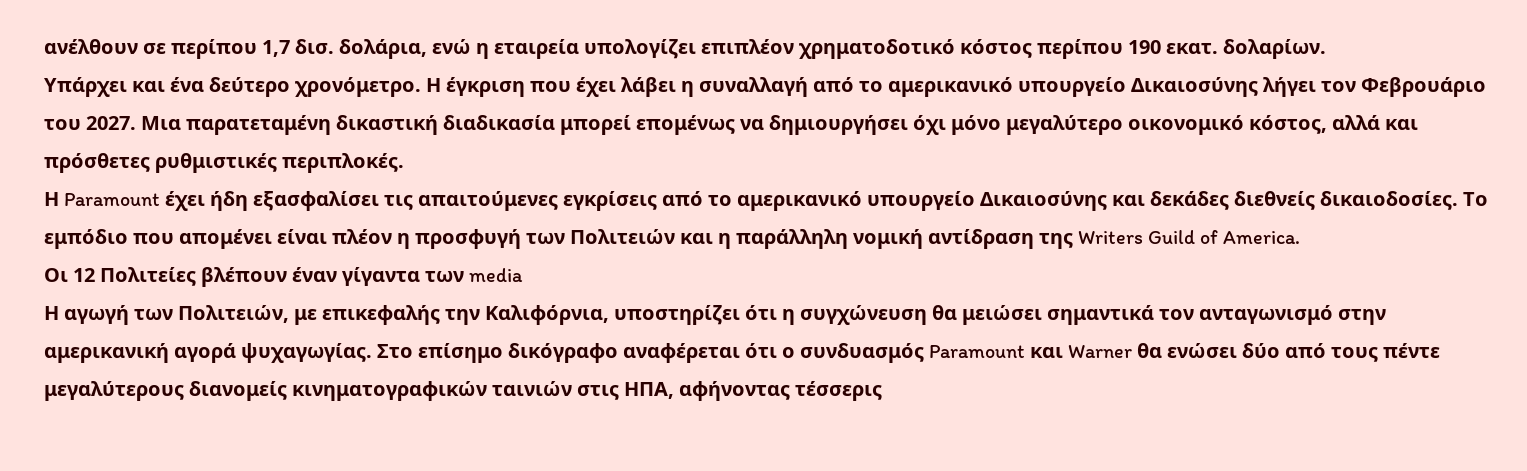ανέλθουν σε περίπου 1,7 δισ. δολάρια, ενώ η εταιρεία υπολογίζει επιπλέον χρηματοδοτικό κόστος περίπου 190 εκατ. δολαρίων.
Υπάρχει και ένα δεύτερο χρονόμετρο. Η έγκριση που έχει λάβει η συναλλαγή από το αμερικανικό υπουργείο Δικαιοσύνης λήγει τον Φεβρουάριο του 2027. Μια παρατεταμένη δικαστική διαδικασία μπορεί επομένως να δημιουργήσει όχι μόνο μεγαλύτερο οικονομικό κόστος, αλλά και πρόσθετες ρυθμιστικές περιπλοκές.
Η Paramount έχει ήδη εξασφαλίσει τις απαιτούμενες εγκρίσεις από το αμερικανικό υπουργείο Δικαιοσύνης και δεκάδες διεθνείς δικαιοδοσίες. Το εμπόδιο που απομένει είναι πλέον η προσφυγή των Πολιτειών και η παράλληλη νομική αντίδραση της Writers Guild of America.
Οι 12 Πολιτείες βλέπουν έναν γίγαντα των media
Η αγωγή των Πολιτειών, με επικεφαλής την Καλιφόρνια, υποστηρίζει ότι η συγχώνευση θα μειώσει σημαντικά τον ανταγωνισμό στην αμερικανική αγορά ψυχαγωγίας. Στο επίσημο δικόγραφο αναφέρεται ότι ο συνδυασμός Paramount και Warner θα ενώσει δύο από τους πέντε μεγαλύτερους διανομείς κινηματογραφικών ταινιών στις ΗΠΑ, αφήνοντας τέσσερις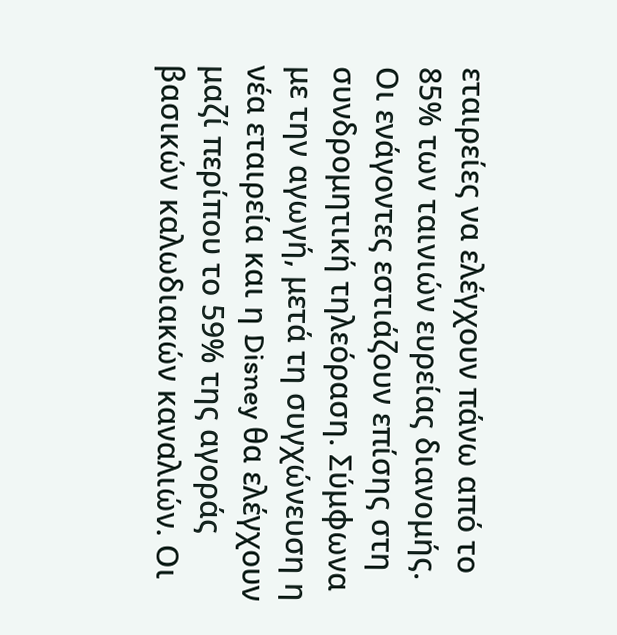εταιρείες να ελέγχουν πάνω από το 85% των ταινιών ευρείας διανομής.
Οι ενάγοντες εστιάζουν επίσης στη συνδρομητική τηλεόραση. Σύμφωνα με την αγωγή, μετά τη συγχώνευση η νέα εταιρεία και η Disney θα ελέγχουν μαζί περίπου το 59% της αγοράς βασικών καλωδιακών καναλιών. Οι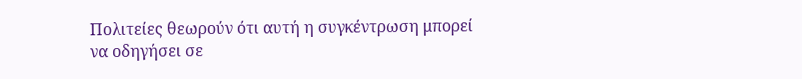Πολιτείες θεωρούν ότι αυτή η συγκέντρωση μπορεί να οδηγήσει σε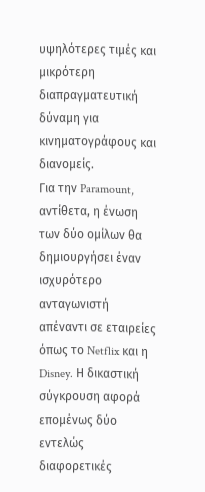υψηλότερες τιμές και μικρότερη διαπραγματευτική δύναμη για κινηματογράφους και διανομείς.
Για την Paramount, αντίθετα, η ένωση των δύο ομίλων θα δημιουργήσει έναν ισχυρότερο ανταγωνιστή απέναντι σε εταιρείες όπως το Netflix και η Disney. Η δικαστική σύγκρουση αφορά επομένως δύο εντελώς διαφορετικές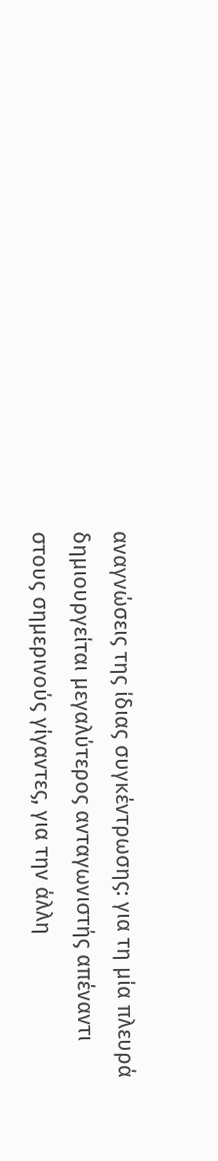αναγνώσεις της ίδιας συγκέντρωσης: για τη μία πλευρά δημιουργείται μεγαλύτερος ανταγωνιστής απέναντι στους σημερινούς γίγαντες, για την άλλη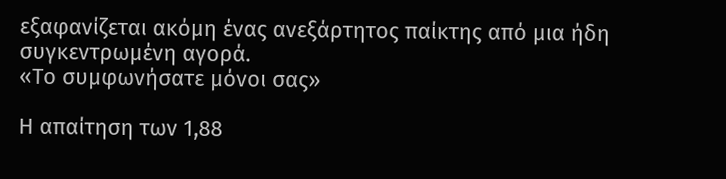εξαφανίζεται ακόμη ένας ανεξάρτητος παίκτης από μια ήδη συγκεντρωμένη αγορά.
«Το συμφωνήσατε μόνοι σας»

Η απαίτηση των 1,88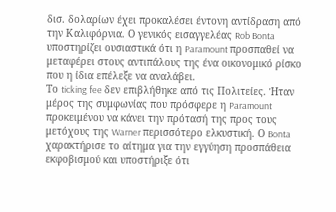δισ. δολαρίων έχει προκαλέσει έντονη αντίδραση από την Καλιφόρνια. Ο γενικός εισαγγελέας Rob Bonta υποστηρίζει ουσιαστικά ότι η Paramount προσπαθεί να μεταφέρει στους αντιπάλους της ένα οικονομικό ρίσκο που η ίδια επέλεξε να αναλάβει.
Το ticking fee δεν επιβλήθηκε από τις Πολιτείες. Ήταν μέρος της συμφωνίας που πρόσφερε η Paramount προκειμένου να κάνει την πρότασή της προς τους μετόχους της Warner περισσότερο ελκυστική. Ο Bonta χαρακτήρισε το αίτημα για την εγγύηση προσπάθεια εκφοβισμού και υποστήριξε ότι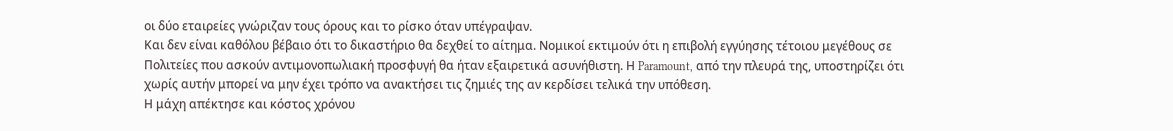οι δύο εταιρείες γνώριζαν τους όρους και το ρίσκο όταν υπέγραψαν.
Και δεν είναι καθόλου βέβαιο ότι το δικαστήριο θα δεχθεί το αίτημα. Νομικοί εκτιμούν ότι η επιβολή εγγύησης τέτοιου μεγέθους σε Πολιτείες που ασκούν αντιμονοπωλιακή προσφυγή θα ήταν εξαιρετικά ασυνήθιστη. Η Paramount, από την πλευρά της, υποστηρίζει ότι χωρίς αυτήν μπορεί να μην έχει τρόπο να ανακτήσει τις ζημιές της αν κερδίσει τελικά την υπόθεση.
Η μάχη απέκτησε και κόστος χρόνου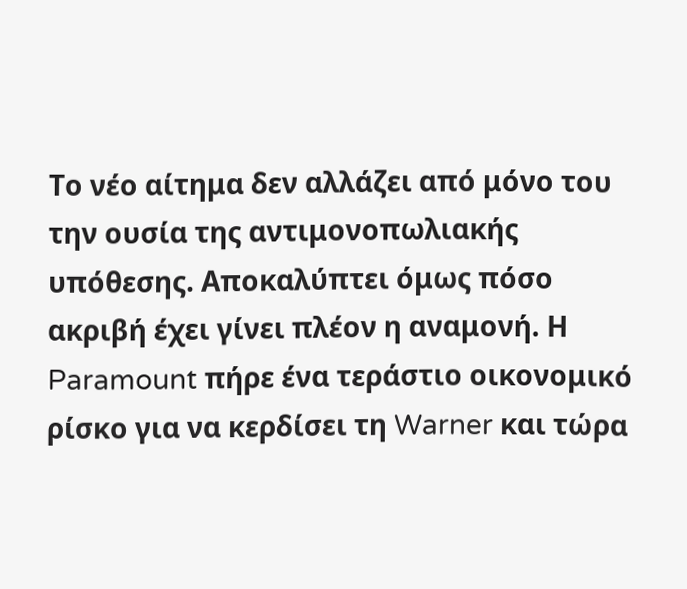Το νέο αίτημα δεν αλλάζει από μόνο του την ουσία της αντιμονοπωλιακής υπόθεσης. Αποκαλύπτει όμως πόσο ακριβή έχει γίνει πλέον η αναμονή. Η Paramount πήρε ένα τεράστιο οικονομικό ρίσκο για να κερδίσει τη Warner και τώρα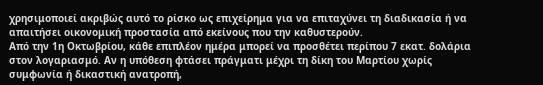χρησιμοποιεί ακριβώς αυτό το ρίσκο ως επιχείρημα για να επιταχύνει τη διαδικασία ή να απαιτήσει οικονομική προστασία από εκείνους που την καθυστερούν.
Από την 1η Οκτωβρίου, κάθε επιπλέον ημέρα μπορεί να προσθέτει περίπου 7 εκατ. δολάρια στον λογαριασμό. Αν η υπόθεση φτάσει πράγματι μέχρι τη δίκη του Μαρτίου χωρίς συμφωνία ή δικαστική ανατροπή,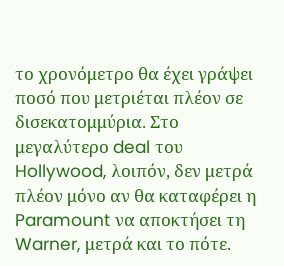το χρονόμετρο θα έχει γράψει ποσό που μετριέται πλέον σε δισεκατομμύρια. Στο μεγαλύτερο deal του Hollywood, λοιπόν, δεν μετρά πλέον μόνο αν θα καταφέρει η Paramount να αποκτήσει τη Warner, μετρά και το πότε.